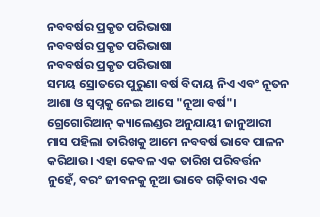ନବବର୍ଷର ପ୍ରକୃତ ପରିଭାଷା
ନବବର୍ଷର ପ୍ରକୃତ ପରିଭାଷା
ନବବର୍ଷର ପ୍ରକୃତ ପରିଭାଷା
ସମୟ ସ୍ରୋତରେ ପୁରୁଣା ବର୍ଷ ବିଦାୟ ନିଏ ଏବଂ ନୂତନ ଆଶା ଓ ସ୍ୱପ୍ନକୁ ନେଇ ଆସେ "ନୂଆ ବର୍ଷ"। ଗ୍ରେଗୋରିଆନ୍ କ୍ୟାଲେଣ୍ଡର ଅନୁଯାୟୀ ଜାନୁଆରୀ ମାସ ପହିଲା ତାରିଖକୁ ଆମେ ନବବର୍ଷ ଭାବେ ପାଳନ କରିଥାଉ। ଏହା କେବଳ ଏକ ତାରିଖ ପରିବର୍ତ୍ତନ ନୁହେଁ, ବରଂ ଜୀବନକୁ ନୂଆ ଭାବେ ଗଢ଼ିବାର ଏକ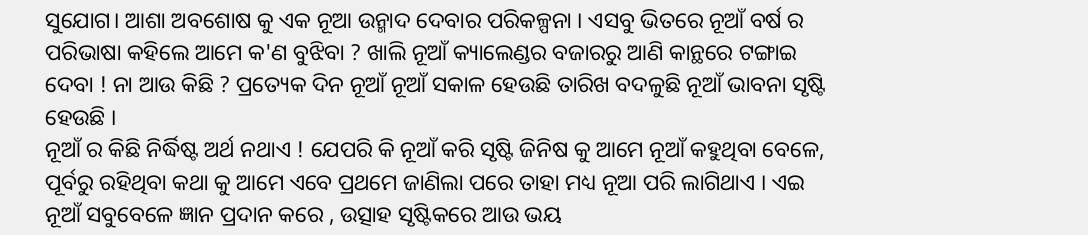ସୁଯୋଗ। ଆଶା ଅବଶୋଷ କୁ ଏକ ନୂଆ ଉନ୍ମାଦ ଦେବାର ପରିକଳ୍ପନା । ଏସବୁ ଭିତରେ ନୂଆଁ ବର୍ଷ ର ପରିଭାଷା କହିଲେ ଆମେ କ'ଣ ବୁଝିବା ? ଖାଲି ନୂଆଁ କ୍ୟାଲେଣ୍ଡର ବଜାରରୁ ଆଣି କାନ୍ଥରେ ଟଙ୍ଗାଇ ଦେବା ! ନା ଆଉ କିଛି ? ପ୍ରତ୍ୟେକ ଦିନ ନୂଆଁ ନୂଆଁ ସକାଳ ହେଉଛି ତାରିଖ ବଦଳୁଛି ନୂଆଁ ଭାବନା ସୃଷ୍ଟି ହେଉଛି ।
ନୂଆଁ ର କିଛି ନିର୍ଦ୍ଧିଷ୍ଟ ଅର୍ଥ ନଥାଏ ! ଯେପରି କି ନୂଆଁ କରି ସୃଷ୍ଟି ଜିନିଷ କୁ ଆମେ ନୂଆଁ କହୁଥିବା ବେଳେ, ପୂର୍ବରୁ ରହିଥିବା କଥା କୁ ଆମେ ଏବେ ପ୍ରଥମେ ଜାଣିଲା ପରେ ତାହା ମଧ୍ୟ ନୂଆ ପରି ଲାଗିଥାଏ । ଏଇ ନୂଆଁ ସବୁବେଳେ ଜ୍ଞାନ ପ୍ରଦାନ କରେ , ଉତ୍ସାହ ସୃଷ୍ଟିକରେ ଆଉ ଭୟ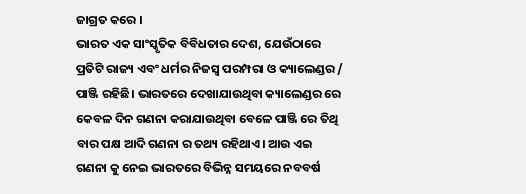ଜାଗ୍ରତ କରେ ।
ଭାରତ ଏକ ସାଂସ୍କୃତିକ ବିବିଧତାର ଦେଶ, ଯେଉଁଠାରେ ପ୍ରତିଟି ରାଜ୍ୟ ଏବଂ ଧର୍ମର ନିଜସ୍ୱ ପରମ୍ପରା ଓ କ୍ୟାଲେଣ୍ଡର / ପାଞ୍ଜି ରହିଛି। ଭାରତରେ ଦେଖାଯାଉଥିବା କ୍ୟାଲେଣ୍ଡର ରେ କେବଳ ଦିନ ଗଣନା କରାଯାଉଥିବା ବେଳେ ପାଞ୍ଜି ରେ ତିଥି ବାର ପକ୍ଷ ଆଦି ଗଣନା ର ତଥ୍ୟ ରହିଥାଏ। ଆଉ ଏଇ ଗଣନା କୁ ନେଇ ଭାରତରେ ବିଭିନ୍ନ ସମୟରେ ନବବର୍ଷ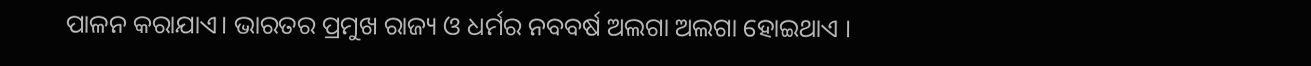ପାଳନ କରାଯାଏ। ଭାରତର ପ୍ରମୁଖ ରାଜ୍ୟ ଓ ଧର୍ମର ନବବର୍ଷ ଅଲଗା ଅଲଗା ହୋଇଥାଏ ।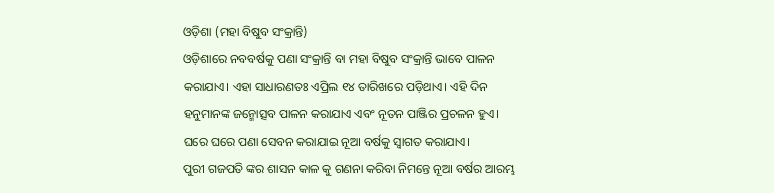ଓଡ଼ିଶା (ମହା ବିଷୁବ ସଂକ୍ରାନ୍ତି)
ଓଡ଼ିଶାରେ ନବବର୍ଷକୁ ପଣା ସଂକ୍ରାନ୍ତି ବା ମହା ବିଷୁବ ସଂକ୍ରାନ୍ତି ଭାବେ ପାଳନ କରାଯାଏ। ଏହା ସାଧାରଣତଃ ଏପ୍ରିଲ ୧୪ ତାରିଖରେ ପଡ଼ିଥାଏ। ଏହି ଦିନ ହନୁମାନଙ୍କ ଜନ୍ମୋତ୍ସବ ପାଳନ କରାଯାଏ ଏବଂ ନୂତନ ପାଞ୍ଜିର ପ୍ରଚଳନ ହୁଏ। ଘରେ ଘରେ ପଣା ସେବନ କରାଯାଇ ନୂଆ ବର୍ଷକୁ ସ୍ୱାଗତ କରାଯାଏ।
ପୁରୀ ଗଜପତି ଙ୍କର ଶାସନ କାଳ କୁ ଗଣନା କରିବା ନିମନ୍ତେ ନୂଆ ବର୍ଷର ଆରମ୍ଭ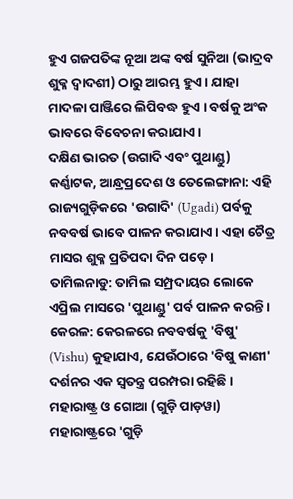ହୁଏ ଗଜପତିଙ୍କ ନୂଆ ଅଙ୍କ ବର୍ଷ ସୁନିଆ (ଭାଦ୍ରବ ଶୁକ୍ଳ ଦ୍ୱାଦଶୀ) ଠାରୁ ଆରମ୍ଭ ହୁଏ। ଯାହା ମାଦଳା ପାଞ୍ଜିରେ ଲିପିବଦ୍ଧ ହୁଏ । ବର୍ଷକୁ ଅଂକ ଭାବରେ ବିବେଚନା କରାଯାଏ ।
ଦକ୍ଷିଣ ଭାରତ (ଉଗାଦି ଏବଂ ପୁଥାଣ୍ଡୁ)
କର୍ଣ୍ଣାଟକ, ଆନ୍ଧ୍ରପ୍ରଦେଶ ଓ ତେଲେଙ୍ଗାନା: ଏହି ରାଜ୍ୟଗୁଡ଼ିକରେ 'ଉଗାଦି' (Ugadi) ପର୍ବକୁ ନବବର୍ଷ ଭାବେ ପାଳନ କରାଯାଏ। ଏହା ଚୈତ୍ର ମାସର ଶୁକ୍ଳ ପ୍ରତିପଦା ଦିନ ପଡ଼େ।
ତାମିଲନାଡୁ: ତାମିଲ ସମ୍ପ୍ରଦାୟର ଲୋକେ ଏପ୍ରିଲ ମାସରେ 'ପୁଥାଣ୍ଡୁ' ପର୍ବ ପାଳନ କରନ୍ତି।
କେରଳ: କେରଳରେ ନବବର୍ଷକୁ 'ବିଷୁ' (Vishu) କୁହାଯାଏ, ଯେଉଁଠାରେ 'ବିଷୁ କାଣୀ' ଦର୍ଶନର ଏକ ସ୍ୱତନ୍ତ୍ର ପରମ୍ପରା ରହିଛି।
ମହାରାଷ୍ଟ୍ର ଓ ଗୋଆ (ଗୁଡ଼ି ପାଡ଼ୱା)
ମହାରାଷ୍ଟ୍ରରେ 'ଗୁଡ଼ି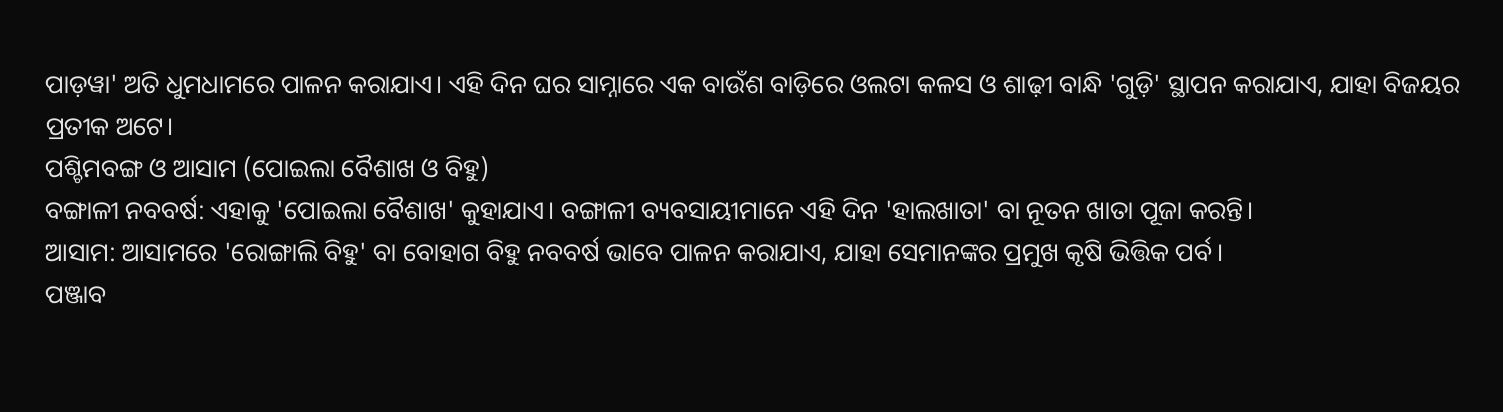ପାଡ଼ୱା' ଅତି ଧୁମଧାମରେ ପାଳନ କରାଯାଏ। ଏହି ଦିନ ଘର ସାମ୍ନାରେ ଏକ ବାଉଁଶ ବାଡ଼ିରେ ଓଲଟା କଳସ ଓ ଶାଢ଼ୀ ବାନ୍ଧି 'ଗୁଡ଼ି' ସ୍ଥାପନ କରାଯାଏ, ଯାହା ବିଜୟର ପ୍ରତୀକ ଅଟେ।
ପଶ୍ଚିମବଙ୍ଗ ଓ ଆସାମ (ପୋଇଲା ବୈଶାଖ ଓ ବିହୁ)
ବଙ୍ଗାଳୀ ନବବର୍ଷ: ଏହାକୁ 'ପୋଇଲା ବୈଶାଖ' କୁହାଯାଏ। ବଙ୍ଗାଳୀ ବ୍ୟବସାୟୀମାନେ ଏହି ଦିନ 'ହାଲଖାତା' ବା ନୂତନ ଖାତା ପୂଜା କରନ୍ତି।
ଆସାମ: ଆସାମରେ 'ରୋଙ୍ଗାଲି ବିହୁ' ବା ବୋହାଗ ବିହୁ ନବବର୍ଷ ଭାବେ ପାଳନ କରାଯାଏ, ଯାହା ସେମାନଙ୍କର ପ୍ରମୁଖ କୃଷି ଭିତ୍ତିକ ପର୍ବ।
ପଞ୍ଜାବ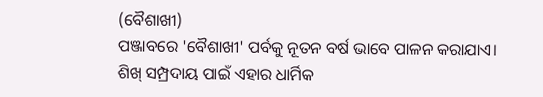(ବୈଶାଖୀ)
ପଞ୍ଜାବରେ 'ବୈଶାଖୀ' ପର୍ବକୁ ନୂତନ ବର୍ଷ ଭାବେ ପାଳନ କରାଯାଏ। ଶିଖ୍ ସମ୍ପ୍ରଦାୟ ପାଇଁ ଏହାର ଧାର୍ମିକ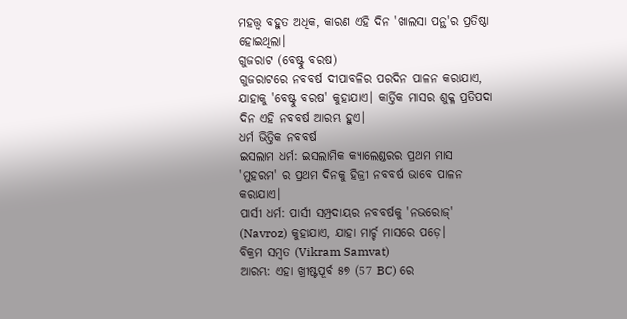ମହତ୍ତ୍ୱ ବହୁତ ଅଧିକ, କାରଣ ଏହି ଦିନ 'ଖାଲସା ପନ୍ଥ'ର ପ୍ରତିଷ୍ଠା ହୋଇଥିଲା।
ଗୁଜରାଟ (ବେଷ୍ଟୁ ବରଷ)
ଗୁଜରାଟରେ ନବବର୍ଷ ଦୀପାବଳିର ପରଦିନ ପାଳନ କରାଯାଏ, ଯାହାକୁ 'ବେଷ୍ଟୁ ବରଷ' କୁହାଯାଏ। କାର୍ତ୍ତିକ ମାସର ଶୁକ୍ଳ ପ୍ରତିପଦା ଦିନ ଏହି ନବବର୍ଷ ଆରମ୍ଭ ହୁଏ।
ଧର୍ମ ଭିତ୍ତିକ ନବବର୍ଷ
ଇସଲାମ ଧର୍ମ: ଇସଲାମିକ କ୍ୟାଲେଣ୍ଡରର ପ୍ରଥମ ମାସ 'ମୁହରମ' ର ପ୍ରଥମ ଦିନକୁ ହିଜ୍ରୀ ନବବର୍ଷ ଭାବେ ପାଳନ କରାଯାଏ।
ପାର୍ସୀ ଧର୍ମ: ପାର୍ସୀ ସମ୍ପ୍ରଦାୟର ନବବର୍ଷକୁ 'ନଭରୋଜ୍' (Navroz) କୁହାଯାଏ, ଯାହା ମାର୍ଚ୍ଚ ମାସରେ ପଡ଼େ।
ବିକ୍ରମ ସମ୍ବତ (Vikram Samvat)
ଆରମ୍ଭ: ଏହା ଖ୍ରୀଷ୍ଟପୂର୍ବ ୫୭ (57 BC) ରେ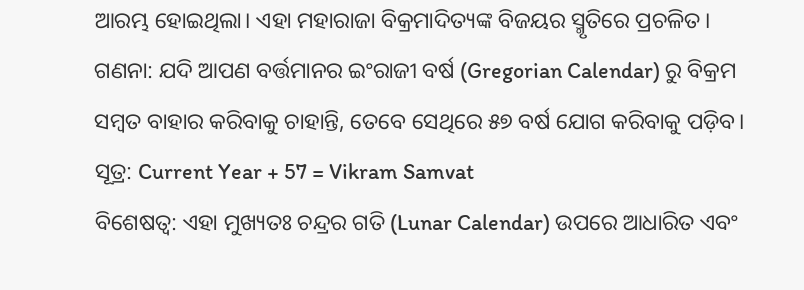ଆରମ୍ଭ ହୋଇଥିଲା। ଏହା ମହାରାଜା ବିକ୍ରମାଦିତ୍ୟଙ୍କ ବିଜୟର ସ୍ମୃତିରେ ପ୍ରଚଳିତ।
ଗଣନା: ଯଦି ଆପଣ ବର୍ତ୍ତମାନର ଇଂରାଜୀ ବର୍ଷ (Gregorian Calendar) ରୁ ବିକ୍ରମ ସମ୍ବତ ବାହାର କରିବାକୁ ଚାହାନ୍ତି, ତେବେ ସେଥିରେ ୫୭ ବର୍ଷ ଯୋଗ କରିବାକୁ ପଡ଼ିବ।
ସୂତ୍ର: Current Year + 57 = Vikram Samvat
ବିଶେଷତ୍ୱ: ଏହା ମୁଖ୍ୟତଃ ଚନ୍ଦ୍ରର ଗତି (Lunar Calendar) ଉପରେ ଆଧାରିତ ଏବଂ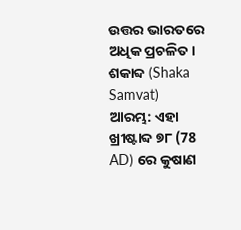ଉତ୍ତର ଭାରତରେ ଅଧିକ ପ୍ରଚଳିତ।
ଶକାବ୍ଦ (Shaka Samvat)
ଆରମ୍ଭ: ଏହା ଖ୍ରୀଷ୍ଟାବ୍ଦ ୭୮ (78 AD) ରେ କୁଷାଣ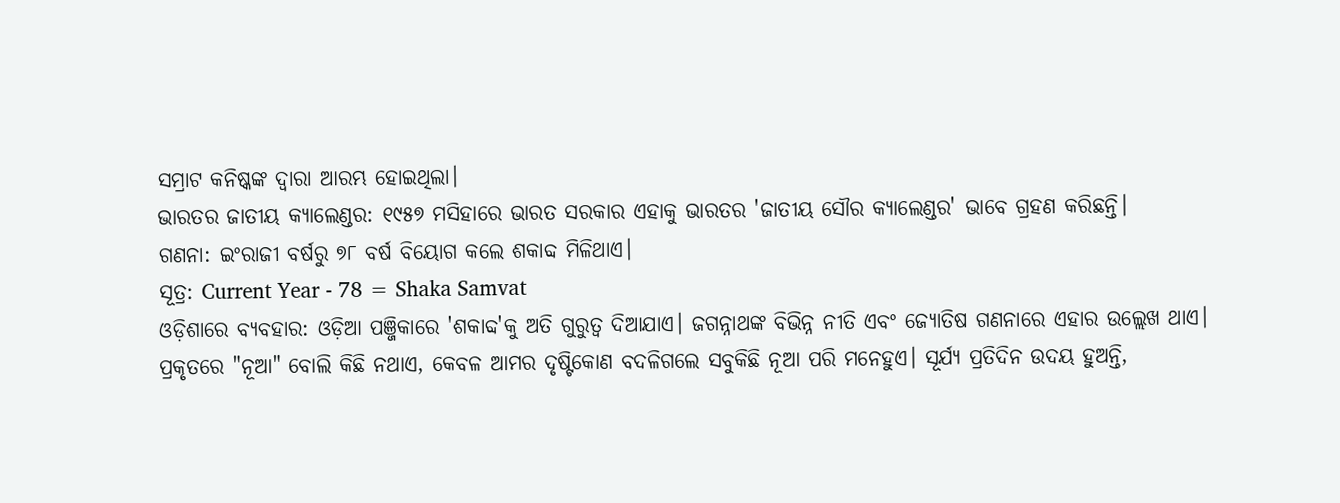ସମ୍ରାଟ କନିଷ୍କଙ୍କ ଦ୍ୱାରା ଆରମ୍ଭ ହୋଇଥିଲା।
ଭାରତର ଜାତୀୟ କ୍ୟାଲେଣ୍ଡର: ୧୯୫୭ ମସିହାରେ ଭାରତ ସରକାର ଏହାକୁ ଭାରତର 'ଜାତୀୟ ସୌର କ୍ୟାଲେଣ୍ଡର' ଭାବେ ଗ୍ରହଣ କରିଛନ୍ତି।
ଗଣନା: ଇଂରାଜୀ ବର୍ଷରୁ ୭୮ ବର୍ଷ ବିୟୋଗ କଲେ ଶକାବ୍ଦ ମିଳିଥାଏ।
ସୂତ୍ର: Current Year - 78 = Shaka Samvat
ଓଡ଼ିଶାରେ ବ୍ୟବହାର: ଓଡ଼ିଆ ପଞ୍ଜିକାରେ 'ଶକାବ୍ଦ'କୁ ଅତି ଗୁରୁତ୍ୱ ଦିଆଯାଏ। ଜଗନ୍ନାଥଙ୍କ ବିଭିନ୍ନ ନୀତି ଏବଂ ଜ୍ୟୋତିଷ ଗଣନାରେ ଏହାର ଉଲ୍ଲେଖ ଥାଏ।
ପ୍ରକୃତରେ "ନୂଆ" ବୋଲି କିଛି ନଥାଏ, କେବଳ ଆମର ଦୃଷ୍ଟିକୋଣ ବଦଳିଗଲେ ସବୁକିଛି ନୂଆ ପରି ମନେହୁଏ। ସୂର୍ଯ୍ୟ ପ୍ରତିଦିନ ଉଦୟ ହୁଅନ୍ତି,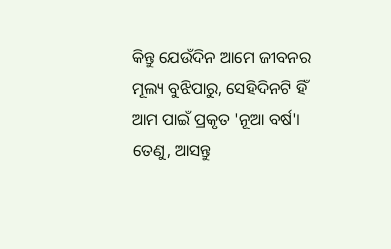କିନ୍ତୁ ଯେଉଁଦିନ ଆମେ ଜୀବନର ମୂଲ୍ୟ ବୁଝିପାରୁ, ସେହିଦିନଟି ହିଁ ଆମ ପାଇଁ ପ୍ରକୃତ 'ନୂଆ ବର୍ଷ'।
ତେଣୁ, ଆସନ୍ତୁ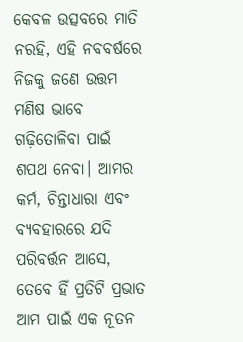କେବଳ ଉତ୍ସବରେ ମାତି ନରହି, ଏହି ନବବର୍ଷରେ ନିଜକୁ ଜଣେ ଉତ୍ତମ ମଣିଷ ଭାବେ ଗଢ଼ିତୋଳିବା ପାଇଁ ଶପଥ ନେବା। ଆମର କର୍ମ, ଚିନ୍ତାଧାରା ଏବଂ ବ୍ୟବହାରରେ ଯଦି ପରିବର୍ତ୍ତନ ଆସେ, ତେବେ ହିଁ ପ୍ରତିଟି ପ୍ରଭାତ ଆମ ପାଇଁ ଏକ ନୂତନ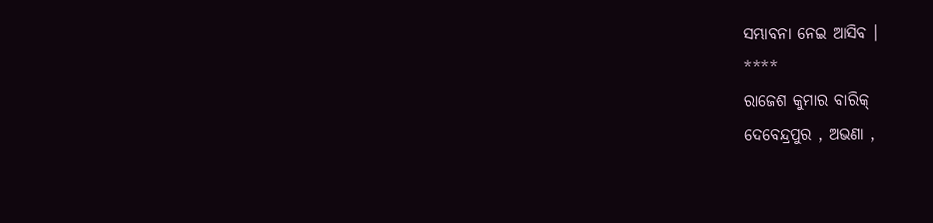ସମ୍ଭାବନା ନେଇ ଆସିବ ।
****
ରାଜେଶ କୁମାର ବାରିକ୍
ଦେବେନ୍ଦ୍ରପୁର , ଅଭଣା ,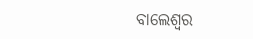ବାଲେଶ୍ଵର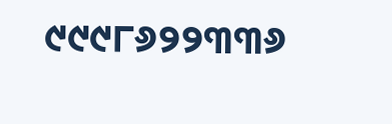୯୯୯୮୬୨୨୩୩୬